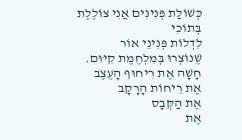כְּשׁוֹלַת פְּנִינִים אֲנִי צוֹלֶלֶת בְּתוֹכִי
לִדְלוֹת פְּנִינֵי אוֹר
שֶׁנוֹצְרוּ בְּמִלְחֶמֶת קִיּוּם.
חָשָׁה אֶת רִיחוּף הָעֶצֶב
אֶת רֵיחוֹת הָרָקָב
אֶת הַקְּבָס
אֶת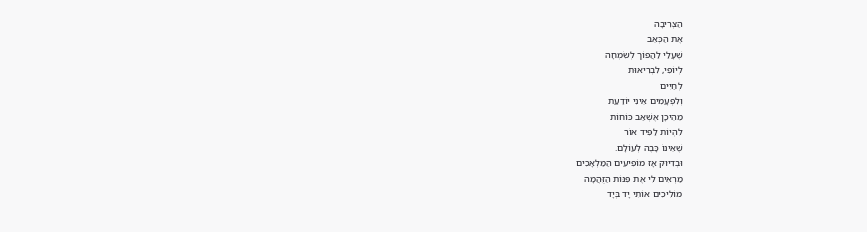הַצְּרִיבָה
אֶת הַכְּאֵב
שֶׁעָלַי לַהֲפוֹך לְשִׂמְחָה
לְיוֹפִי, לִבְרִיאוּת
לְחַיִּים
וְלִפְעָמִים אֵינִי יוֹדַעַת
מֵהֵיכָן אֶשְׁאַב כּוֹחוֹת
לִהְיוֹת לַפִּיד אוֹר
שֶׁאֵינוֹ כָּבֶה לְעוֹלָם.
וּבְדִיּוּק אָז מוֹפִיעִים הַמַּלְאָכִים
מַרְאִים לִי אֶת פִּנּוֹת הַזֻּהֲמָה
מוֹלִיכִים אוֹתִי יָד בְּיָד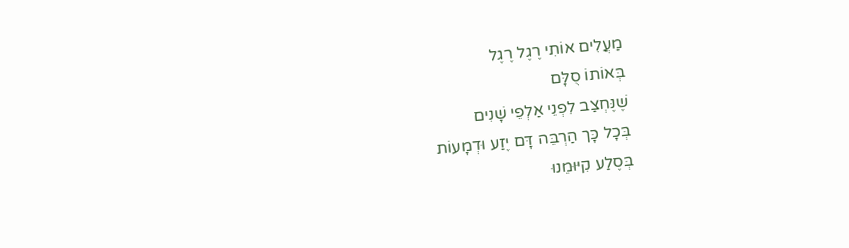מַעֲלִים אוֹתִי רֶגֶל רֶגֶל
בְּאוֹתוֹ סֻלָּם
שֶׁנֶּחְצַב לִפְנֵי אַלְפֵי שָׁנִים
בְּכָל כָּך הַרְבֵּה דָּם יֶזַע וּדְמָעוֹת
בְּסֶלַע קִיּוּמֵנוּ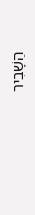הַשָׁבִיר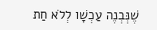שֶׁנְּבְנֶה עַכְשָׁו לְלֹא חַת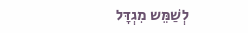לְשַׁמֵּש מִגְדָּל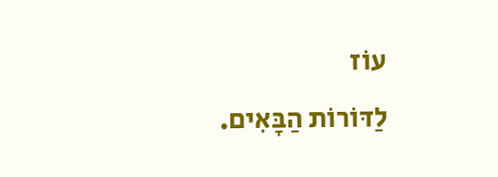עוֹז
לַדּוֹרוֹת הַבָּאִים.